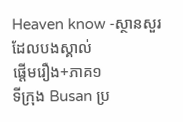Heaven know -ស្ថានសួរដែលបងស្គាល់
ផ្តើមរឿង+ភាគ១
ទីក្រុង Busan ប្រ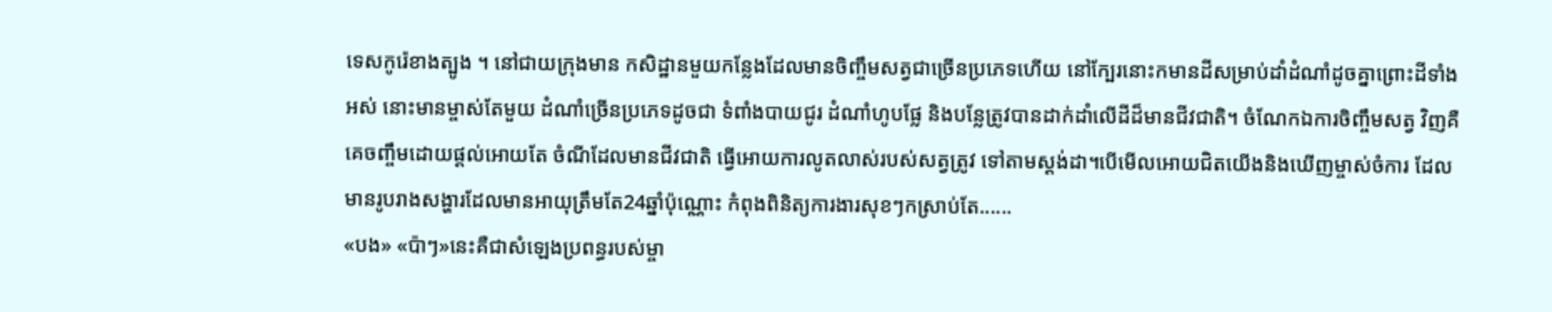ទេសកូរ៉េខាងត្បូង ។ នៅជាយក្រុងមាន កសិដ្ឋានមួយកន្លែងដែលមានចិញ្ចឹមសត្វជាច្រើនប្រភេទហើយ នៅក្បែរនោះកមានដីសម្រាប់ដាំដំណាំដូចគ្នាព្រោះដីទាំងអស់ នោះមានម្ចាស់តែមួយ ដំណាំច្រើនប្រភេទដូចជា ទំពាំងបាយជូរ ដំណាំហូបផ្លែ និងបន្លែត្រូវបានដាក់ដាំលើដីដ៏មានជីវជាតិ។ ចំណែកឯការចិញ្ចឹមសត្វ វិញគឺគេចញ្ចឹមដោយផ្តល់អោយតែ ចំណីដែលមានជីវជាតិ ធ្វើអោយការលូតលាស់របស់សត្វត្រូវ ទៅតាមស្តង់ដា។បើមើលអោយជិតយើងនិងឃើញម្ចាស់ចំការ ដែលមានរូបរាងសង្ហារដែលមានអាយុត្រឹមតែ24ឆ្នាំប៉ុណ្ណោះ កំពុងពិនិត្យការងារសុខៗកស្រាប់តែ......
«បង» «ប៉ាៗ»នេះគឺជាសំឡេងប្រពន្ធរបស់ម្ចា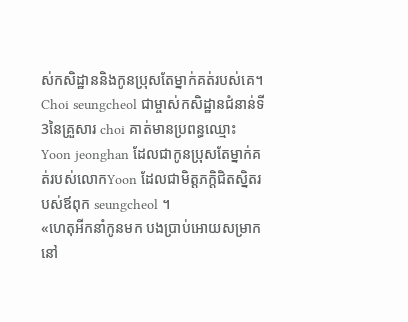ស់កសិដ្ឋាននិងកូនប្រុសតែម្នាក់គត់របស់គេ។
Choi seungcheol ជាម្ចាស់កសិដ្ឋានជំនាន់ទី3នៃគ្រួសារ choi គាត់មានប្រពន្ធឈ្មោះ Yoon jeonghan ដែលជាកូនប្រុសតែម្នាក់គត់របស់លោកYoon ដែលជាមិត្តភក្តិជិតស្និតរបស់ឪពុក seungcheol ។
«ហេតុអីកនាំកូនមក បងប្រាប់អោយសម្រាកនៅ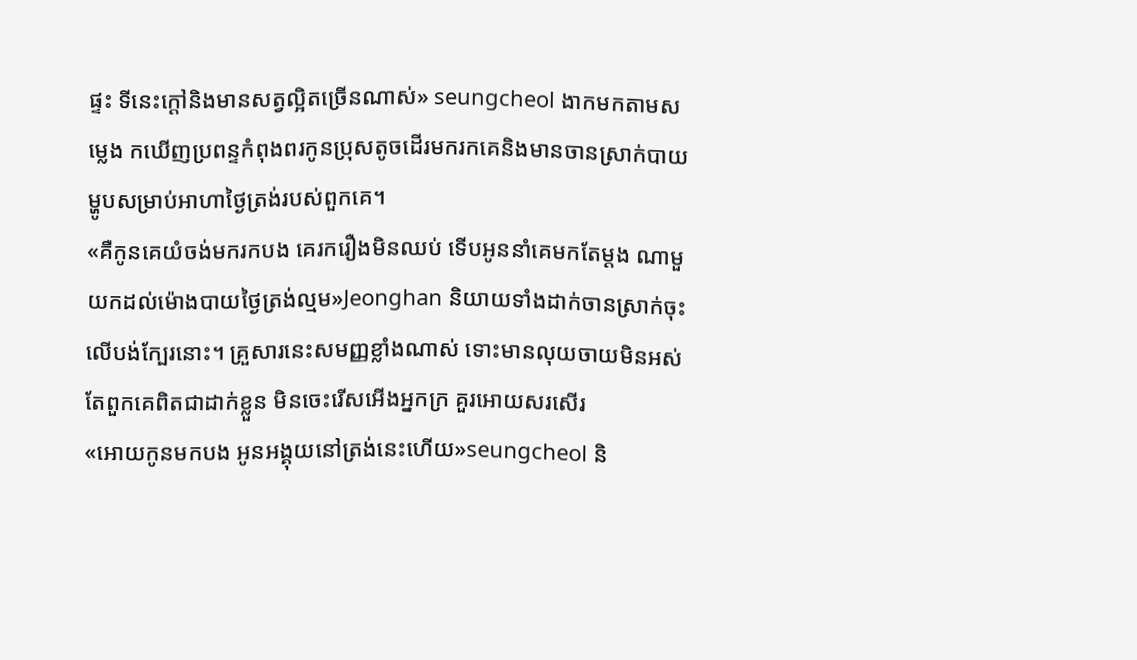ផ្ទះ ទីនេះក្តៅនិងមានសត្វល្អិតច្រើនណាស់» seungcheol ងាកមកតាមសម្លេង កឃើញប្រពន្ទកំពុងពរកូនប្រុសតូចដើរមករកគេនិងមានចានស្រាក់បាយម្ហូបសម្រាប់អាហាថ្ងៃត្រង់របស់ពួកគេ។
«គឺកូនគេយំចង់មករកបង គេរករឿងមិនឈប់ ទើបអូននាំគេមកតែម្តង ណាមួយកដល់ម៉ោងបាយថ្ងៃត្រង់ល្មម»Jeonghan និយាយទាំងដាក់ចានស្រាក់ចុះលើបង់ក្បែរនោះ។ គ្រួសារនេះសមញ្ញខ្លាំងណាស់ ទោះមានលុយចាយមិនអស់ តែពួកគេពិតជាដាក់ខ្លួន មិនចេះរើសអើងអ្នកក្រ គួរអោយសរសើរ
«អោយកូនមកបង អូនអង្គុយនៅត្រង់នេះហើយ»seungcheol និ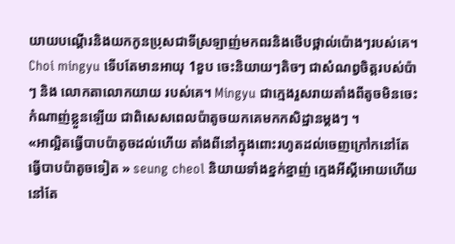យាយបណ្តើរនិងយកកូនប្រុសជាទីស្រឡាញ់មកពរនិងថើបថ្ពាល់ប៉ោងៗរបស់គេ។
Choi mingyu ទើបតែមានអាយុ 1ខួប ចេះនិយាយៗតិចៗ ជាសំណព្វចិត្តរបស់ប៉ាៗ និង លោកតាលោកយាយ របស់គេ។ Mingyu ជាក្មេងរួសរាយតាំងពីតូចមិនចេះកំណាញ់ខ្លួនឡើយ ជាពិសេសពេលប៉ាតូចយកគេមកកសិដ្ឋានម្តងៗ ។
«អាល្អិតធ្វើបាបប៉ាតូចដល់ហើយ តាំងពីនៅក្នុងពោះរហូតដល់ចេញក្រៅកនៅតែធ្វើបាបប៉ាតូចទៀត » seung cheol និយាយទាំងខ្នក់ខ្នាញ់ ក្មេងអីស្តីអោយហើយនៅតែ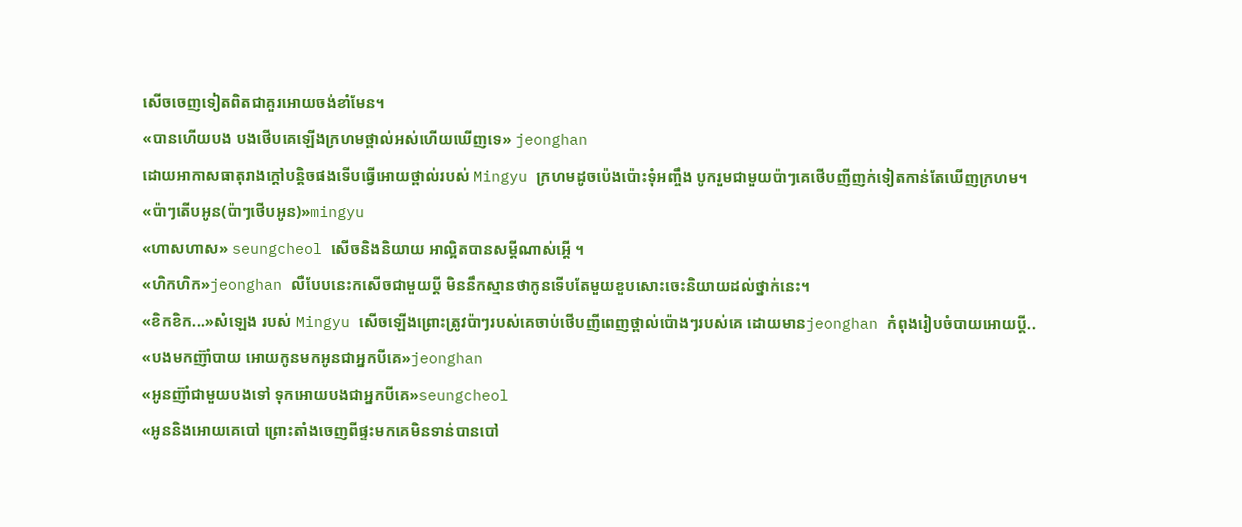សើចចេញទៀតពិតជាគួរអោយចង់ខាំមែន។
«បានហើយបង បងថើបគេឡើងក្រហមថ្ពាល់អស់ហើយឃើញទេ» jeonghan
ដោយអាកាសធាតុរាងក្តៅបន្តិចផងទើបធ្វើអោយថ្ពាល់របស់ Mingyu ក្រហមដូចប៉េងប៉ោះទុំអញ្ចឹង បូករួមជាមួយប៉ាៗគេថើបញីញក់ទៀតកាន់តែឃើញក្រហម។
«ប៉ាៗតើបអូន(ប៉ាៗថើបអូន)»mingyu
«ហាសហាស» seungcheol សើចនិងនិយាយ អាល្អិតបានសម្តីណាស់អ្តើ ។
«ហិកហិក»jeonghan លឺបែបនេះកសើចជាមួយប្តី មិននឹកស្មានថាកូនទើបតែមួយខួបសោះចេះនិយាយដល់ថ្នាក់នេះ។
«ខិកខិក...»សំឡេង របស់ Mingyu សើចឡើងព្រោះត្រូវប៉ាៗរបស់គេចាប់ថើបញីពេញថ្ពាល់ប៉ោងៗរបស់គេ ដោយមានjeonghan កំពុងរៀបចំបាយអោយប្តី..
«បងមកញ៊ាំបាយ អោយកូនមកអូនជាអ្នកបីគេ»jeonghan
«អូនញ៊ាំជាមួយបងទៅ ទុកអោយបងជាអ្នកបីគេ»seungcheol
«អូននិងអោយគេបៅ ព្រោះតាំងចេញពីផ្ទះមកគេមិនទាន់បានបៅ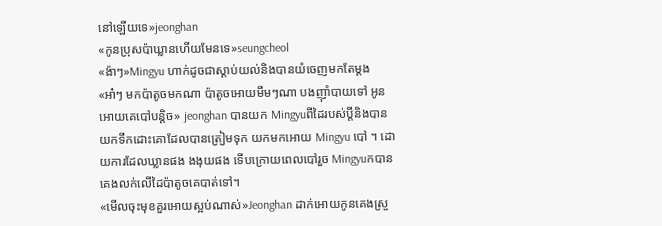នៅឡើយទេ»jeonghan
«កូនប្រុសប៉ាឃ្លានហើយមែនទេ»seungcheol
«ង៉ាៗ»Mingyu ហាក់ដូចជាស្តាប់យល់និងបានយំចេញមកតែម្តង
«អា៎ៗ មកប៉ាតូចមកណា ប៉ាតូចអោយមឹមៗណា បងញ៊ាំបាយទៅ អូនអោយគេបៅបន្តិច» jeonghan បានយក Mingyuពីដៃរបស់ប្តីនិងបានយកទឹកដោះគោដែលបានត្រៀមទុក យកមកអោយ Mingyu បៅ ។ ដោយការដែលឃ្លានផង ងងុយផង ទើបក្រោយពេលបៅរួច Mingyuកបានគេងលក់លើដៃប៉ាតូចគេបាត់ទៅ។
«មើលចុះមុខគួរអោយស្អប់ណាស់»Jeonghan ដាក់អោយកូនគេងស្រួ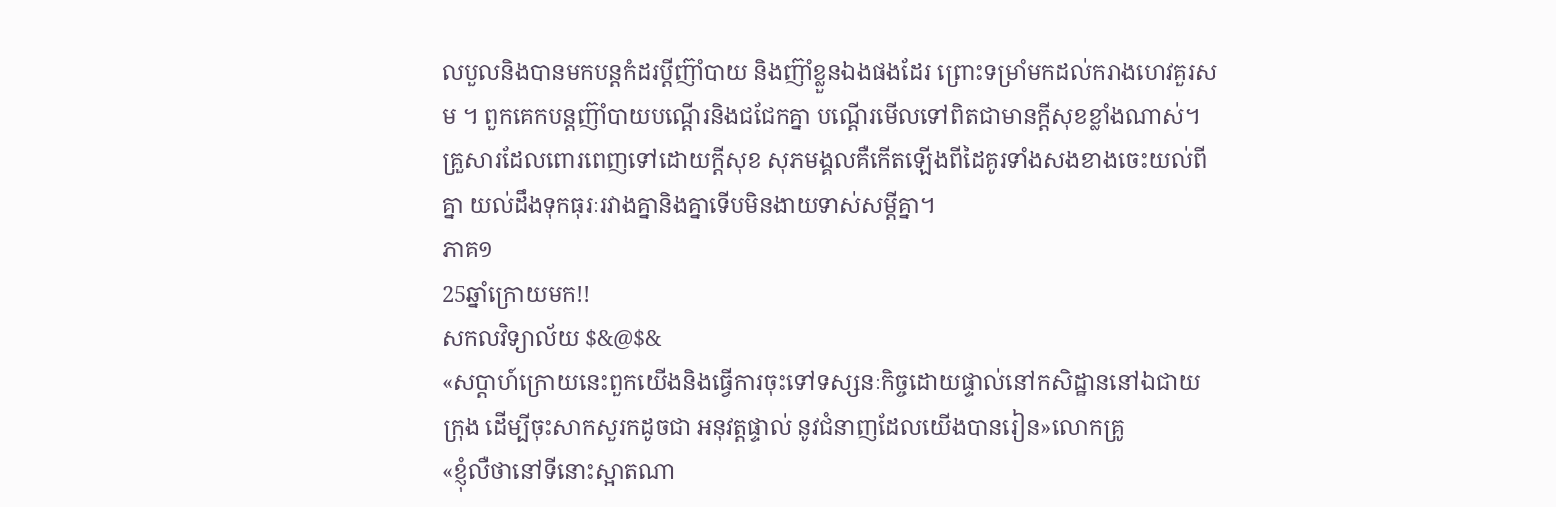លបួលនិងបានមកបន្តកំដរប្តីញ៊ាំបាយ និងញ៊ាំខ្លួនឯងផងដែរ ព្រោះទម្រាំមកដល់ករាងហេវគួរសម ។ ពួកគេកបន្តញ៊ាំបាយបណ្តើរនិងជជែកគ្នា បណ្តើរមើលទៅពិតជាមានក្តីសុខខ្លាំងណាស់។ គ្រួសារដែលពោរពេញទៅដោយក្តីសុខ សុភមង្គលគឺកើតឡើងពីដៃគូរទាំងសងខាងចេះយល់ពីគ្នា យល់ដឹងទុកធុរៈរវាងគ្នានិងគ្នាទើបមិនងាយទាស់សម្តីគ្នា។
ភាគ១
25ឆ្នាំក្រោយមក!!
សកលវិទ្យាល័យ $&@$&
«សប្តាហ៍ក្រោយនេះពួកយើងនិងធ្វើការចុះទៅទស្សនៈកិច្ចដោយផ្ទាល់នៅកសិដ្ឋាននៅឯជាយក្រុង ដើម្បីចុះសាកសួរកដូចជា អនុវត្តផ្ទាល់ នូវជំនាញដែលយើងបានរៀន»លោកគ្រូ
«ខ្ញុំលឺថានៅទីនោះស្អាតណា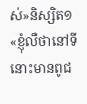ស់»និស្សិត១
«ខ្ញុំលឺថានៅទីនោះមានពូជ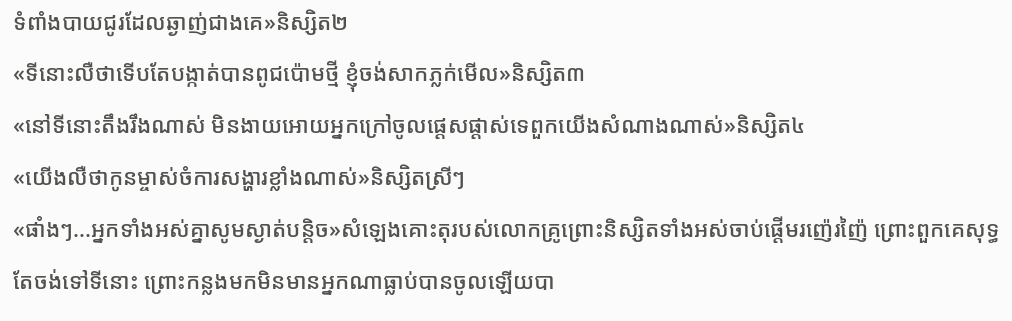ទំពាំងបាយជូរដែលឆ្ងាញ់ជាងគេ»និស្សិត២
«ទីនោះលឺថាទើបតែបង្កាត់បានពូជប៉ោមថ្មី ខ្ញុំចង់សាកភ្លក់មើល»និស្សិត៣
«នៅទីនោះតឹងរឹងណាស់ មិនងាយអោយអ្នកក្រៅចូលផ្តេសផ្តាស់ទេពួកយើងសំណាងណាស់»និស្សិត៤
«យើងលឺថាកូនម្ចាស់ចំការសង្ហារខ្លាំងណាស់»និស្សិតស្រីៗ
«ផាំងៗ...អ្នកទាំងអស់គ្នាសូមស្ងាត់បន្តិច»សំឡេងគោះតុរបស់លោកគ្រូព្រោះនិស្សិតទាំងអស់ចាប់ផ្តើមរញ៉េរញ៉ៃ ព្រោះពួកគេសុទ្ធតែចង់ទៅទីនោះ ព្រោះកន្លងមកមិនមានអ្នកណាធ្លាប់បានចូលឡើយបា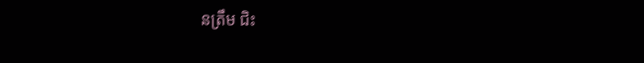នត្រឹម ជិះ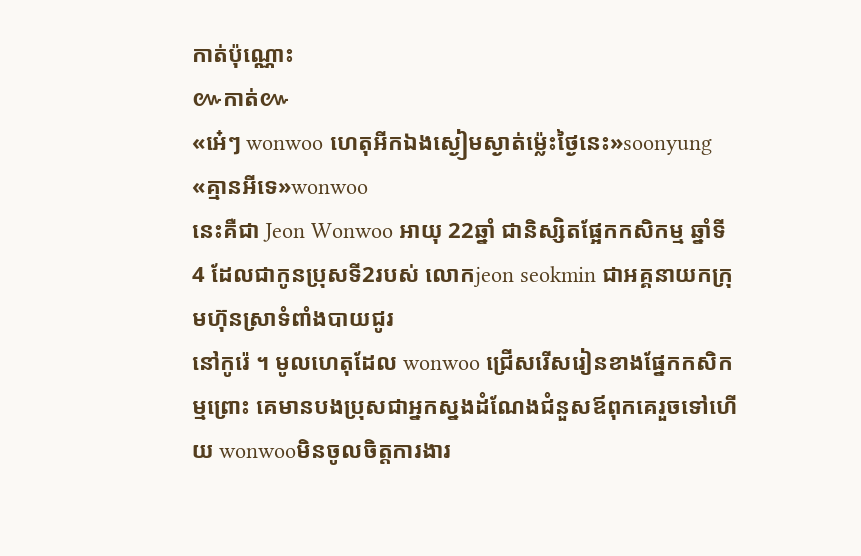កាត់ប៉ុណ្ណោះ
៚កាត់៚
«អេ៎ៗ wonwoo ហេតុអីកឯងស្ងៀមស្ងាត់ម៉្លេះថ្ងៃនេះ»soonyung
«គ្មានអីទេ»wonwoo
នេះគឺជា Jeon Wonwoo អាយុ 22ឆ្នាំ ជានិស្សិតផ្អែកកសិកម្ម ឆ្នាំទី4 ដែលជាកូនប្រុសទី2របស់ លោកjeon seokmin ជាអគ្គនាយកក្រុមហ៊ុនស្រាទំពាំងបាយជូរ
នៅកូរ៉េ ។ មូលហេតុដែល wonwoo ជ្រើសរើសរៀនខាងផ្នែកកសិកម្មព្រោះ គេមានបងប្រុសជាអ្នកស្នងដំណែងជំនួសឪពុកគេរួចទៅហើយ wonwooមិនចូលចិត្តការងារ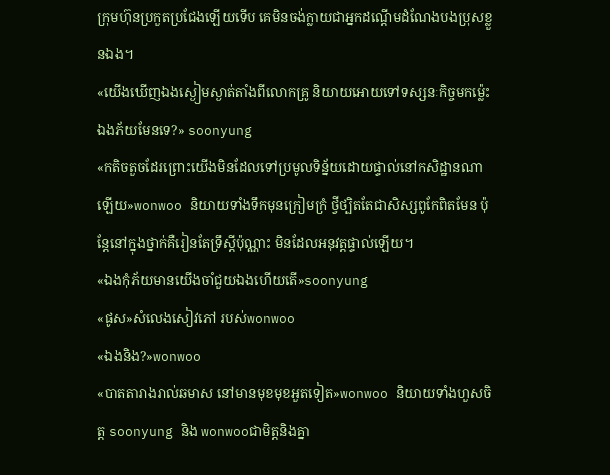ក្រុមហ៊ុនប្រកួតប្រជែងឡើយទើប គេមិនចង់ក្លាយជាអ្នកដណ្តើមដំណែងបងប្រុសខ្លួនឯង។
«យើងឃើញឯងស្ងៀមស្ងាត់តាំងពីលោកគ្រូ និយាយអោយទៅទស្សនៈកិច្ចមកម៉្លេះ ឯងភ័យមែនទេ?» soonyung
«កតិចតួចដែរព្រោះយើងមិនដែលទៅប្រមូលទិន្ន័យដោយផ្ទាល់នៅកសិដ្ឋានណាឡើយ»wonwoo និយាយទាំងទឹកមុនក្រៀមក្រំ ថ្វីថ្បិតតែជាសិស្សពូកែពិតមែន ប៉ុន្តែនៅក្នុងថ្នាក់គឺរៀនតែទ្រឹស្តីប៉ុណ្ណាះ មិនដែលអនុវត្តផ្ទាល់ឡើយ។
«ឯងកុំភ័យមានយើងចាំជួយឯងហើយតើ»soonyung
«ផូស»សំលេងសៀវភៅ របស់wonwoo
«ឯងនិង?»wonwoo
«បាតតារាងរាល់ឆមាស នៅមានមុខមុខអួតទៀត»wonwoo និយាយទាំងហួសចិត្ត soonyung និង wonwooជាមិត្តនិងគ្នា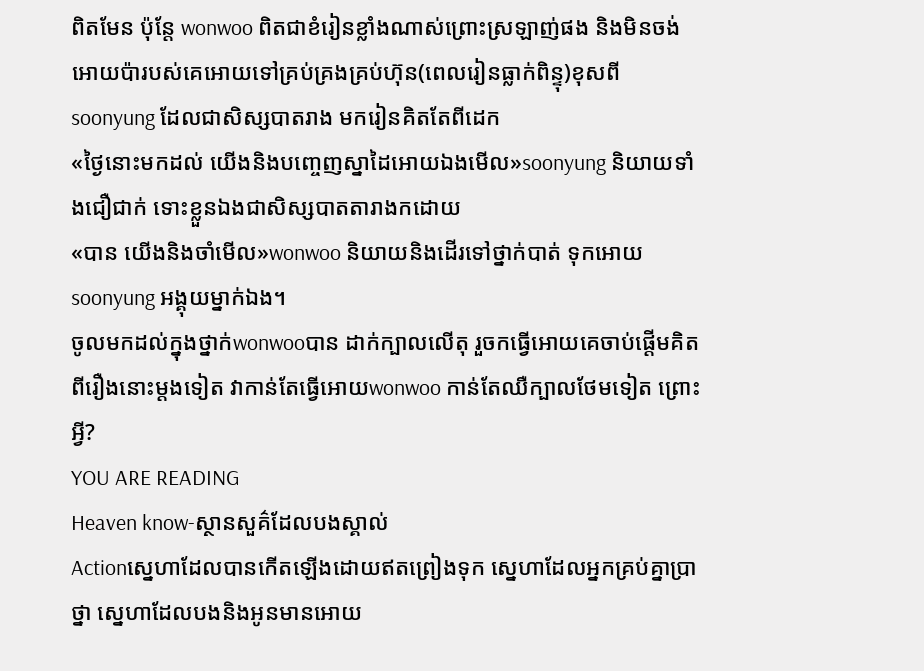ពិតមែន ប៉ុន្តែ wonwoo ពិតជាខំរៀនខ្លាំងណាស់ព្រោះស្រឡាញ់ផង និងមិនចង់អោយប៉ារបស់គេអោយទៅគ្រប់គ្រងគ្រប់ហ៊ុន(ពេលរៀនធ្លាក់ពិន្ទុ)ខុសពី soonyung ដែលជាសិស្សបាតរាង មករៀនគិតតែពីដេក
«ថ្ងៃនោះមកដល់ យើងនិងបញ្ចេញស្នាដៃអោយឯងមើល»soonyung និយាយទាំងជឿជាក់ ទោះខ្លួនឯងជាសិស្សបាតតារាងកដោយ
«បាន យើងនិងចាំមើល»wonwoo និយាយនិងដើរទៅថ្នាក់បាត់ ទុកអោយ soonyung អង្គុយម្នាក់ឯង។
ចូលមកដល់ក្នុងថ្នាក់wonwooបាន ដាក់ក្បាលលើតុ រួចកធ្វើអោយគេចាប់ផ្តើមគិតពីរឿងនោះម្តងទៀត វាកាន់តែធ្វើអោយwonwoo កាន់តែឈឺក្បាលថែមទៀត ព្រោះអ្វី?
YOU ARE READING
Heaven know-ស្ថានសួគ៌ដែលបងស្គាល់
Actionស្នេហាដែលបានកើតឡើងដោយឥតព្រៀងទុក ស្នេហាដែលអ្នកគ្រប់គ្នាប្រាថ្នា ស្នេហាដែលបងនិងអូនមានអោយ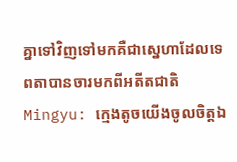គ្នាទៅវិញទៅមកគឺជាស្នេហាដែលទេពតាបានចារមកពីអតីតជាតិ Mingyu: ក្មេងតូចយើងចូលចិត្តឯ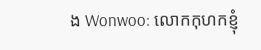ង Wonwoo: លោកកុហកខ្ញុំ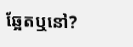ឆ្អែតឬនៅ?